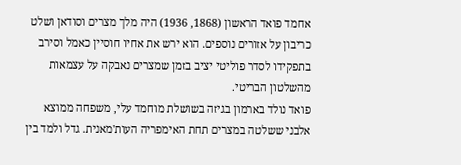אחמד פואד הראשון (1868, 1936) היה מלך מצרים וסודאן ושלט כריבון על אזורים נוספים. הוא ירש את אחיו חוסיין כאמל וסירב בתפקידו לסדר פוליטי יציב בזמן שמצרים נאבקה על עצמאות מהשלטון הבריטי.
פואד נולד בארמון בגיזה בשושלת מוחמד עלי, משפחה ממוצא אלבני ששלטה במצרים תחת האימפריה העות'מאנית. גדל ולמד בין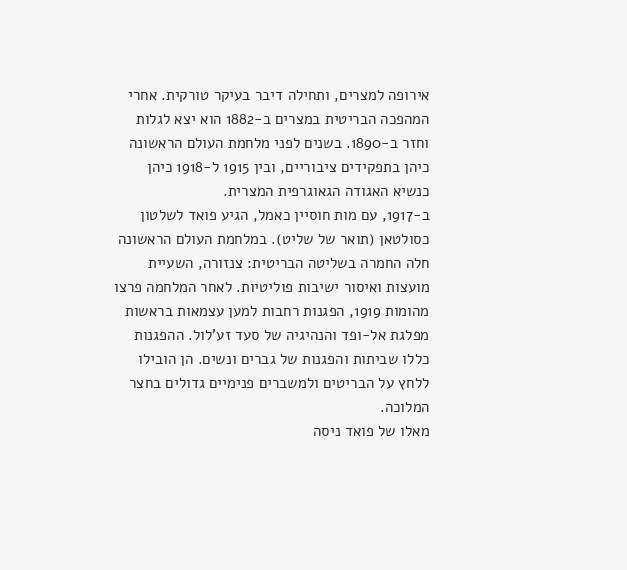אירופה למצרים, ותחילה דיבר בעיקר טורקית. אחרי המהפכה הבריטית במצרים ב-1882 הוא יצא לגלות וחזר ב-1890. בשנים לפני מלחמת העולם הראשונה כיהן בתפקידים ציבוריים, ובין 1915 ל-1918 כיהן כנשיא האגודה הגאוגרפית המצרית.
ב-1917, עם מות חוסיין כאמל, הגיע פואד לשלטון כסולטאן (תואר של שליט). במלחמת העולם הראשונה חלה החמרה בשליטה הבריטית: צנזורה, השעיית מועצות ואיסור ישיבות פוליטיות. לאחר המלחמה פרצו מהומות 1919, הפגנות רחבות למען עצמאות בראשות מפלגת אל-ופד והנהיגיה של סעד זע'לול. ההפגנות כללו שביתות והפגנות של גברים ונשים. הן הובילו ללחץ על הבריטים ולמשברים פנימיים גדולים בחצר המלוכה.
מאלו של פואד ניסה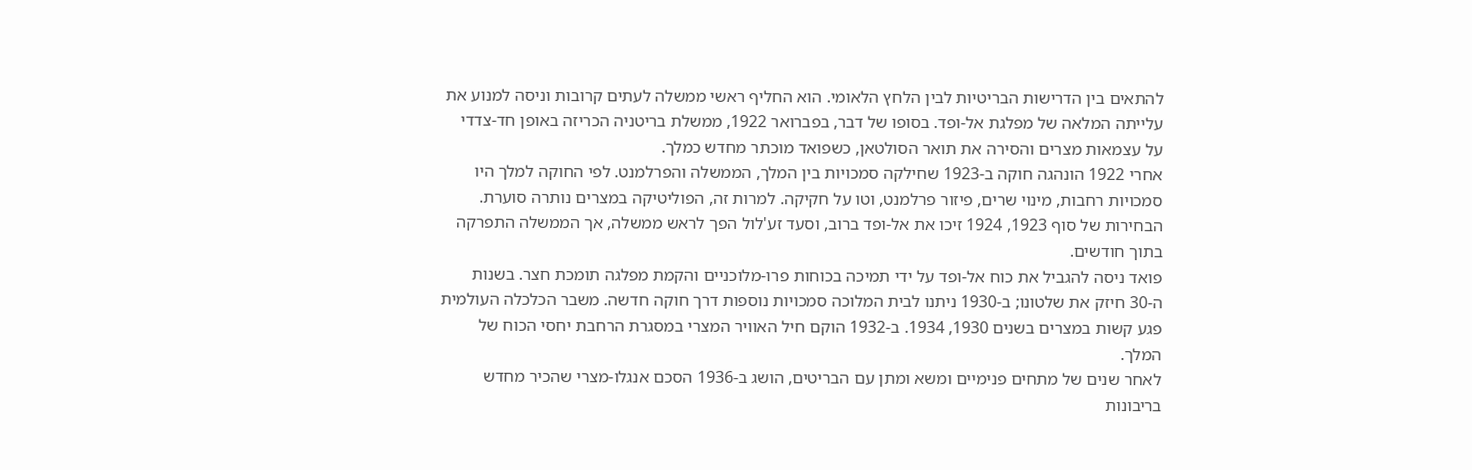להתאים בין הדרישות הבריטיות לבין הלחץ הלאומי. הוא החליף ראשי ממשלה לעתים קרובות וניסה למנוע את עלייתה המלאה של מפלגת אל-ופד. בסופו של דבר, בפברואר 1922, ממשלת בריטניה הכריזה באופן חד-צדדי על עצמאות מצרים והסירה את תואר הסולטאן, כשפואד מוכתר מחדש כמלך.
אחרי 1922 הונהגה חוקה ב-1923 שחילקה סמכויות בין המלך, הממשלה והפרלמנט. לפי החוקה למלך היו סמכויות רחבות, מינוי שרים, פיזור פרלמנט, וטו על חקיקה. למרות זה, הפוליטיקה במצרים נותרה סוערת. הבחירות של סוף 1923, 1924 זיכו את אל-ופד ברוב, וסעד זע'לול הפך לראש ממשלה, אך הממשלה התפרקה בתוך חודשים.
פואד ניסה להגביל את כוח אל-ופד על ידי תמיכה בכוחות פרו-מלוכניים והקמת מפלגה תומכת חצר. בשנות ה-30 חיזק את שלטונו; ב-1930 ניתנו לבית המלוכה סמכויות נוספות דרך חוקה חדשה. משבר הכלכלה העולמית פגע קשות במצרים בשנים 1930, 1934. ב-1932 הוקם חיל האוויר המצרי במסגרת הרחבת יחסי הכוח של המלך.
לאחר שנים של מתחים פנימיים ומשא ומתן עם הבריטים, הושג ב-1936 הסכם אנגלו-מצרי שהכיר מחדש בריבונות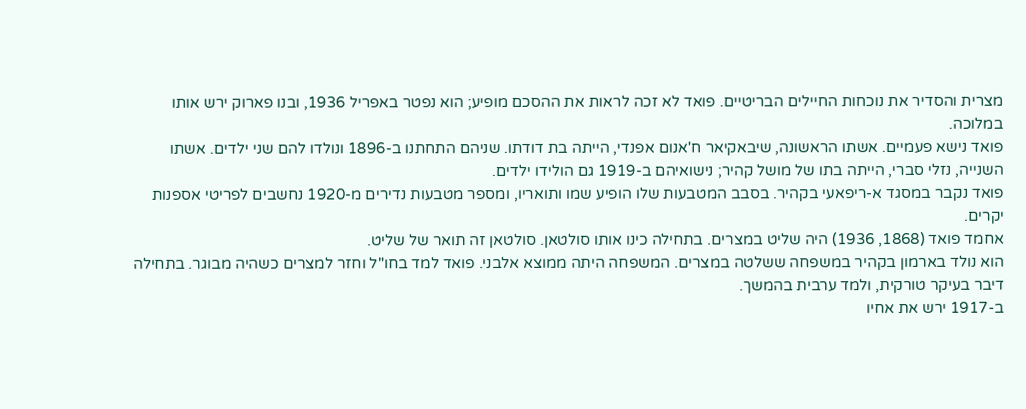מצרית והסדיר את נוכחות החיילים הבריטיים. פואד לא זכה לראות את ההסכם מופיע; הוא נפטר באפריל 1936, ובנו פארוק ירש אותו במלוכה.
פואד נישא פעמיים. אשתו הראשונה, שיבאקיאר ח'אנום אפנדי, הייתה בת דודתו. שניהם התחתנו ב-1896 ונולדו להם שני ילדים. אשתו השנייה, נזלי סברי, הייתה בתו של מושל קהיר; נישואיהם ב-1919 גם הולידו ילדים.
פואד נקבר במסגד א-ריפאעי בקהיר. בסבב המטבעות שלו הופיע שמו ותואריו, ומספר מטבעות נדירים מ-1920 נחשבים לפריטי אספנות יקרים.
אחמד פואד (1868, 1936) היה שליט במצרים. בתחילה כינו אותו סולטאן. סולטאן זה תואר של שליט.
הוא נולד בארמון בקהיר במשפחה ששלטה במצרים. המשפחה היתה ממוצא אלבני. פואד למד בחו"ל וחזר למצרים כשהיה מבוגר. בתחילה דיבר בעיקר טורקית, ולמד ערבית בהמשך.
ב-1917 ירש את אחיו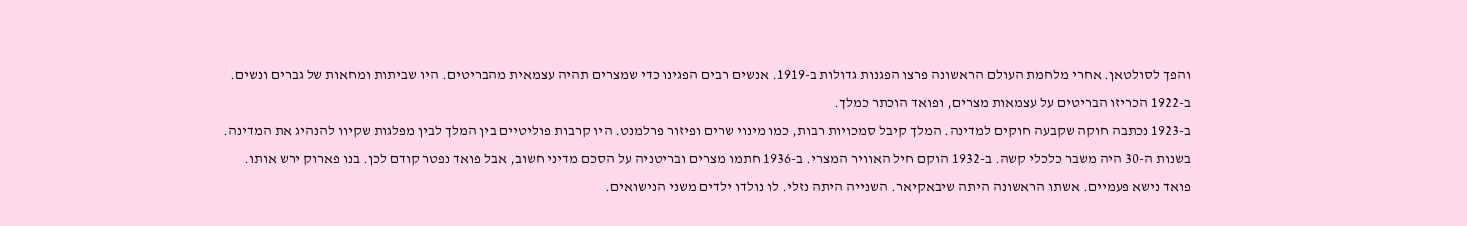והפך לסולטאן. אחרי מלחמת העולם הראשונה פרצו הפגנות גדולות ב-1919. אנשים רבים הפגינו כדי שמצרים תהיה עצמאית מהבריטים. היו שביתות ומחאות של גברים ונשים.
ב-1922 הכריזו הבריטים על עצמאות מצרים, ופואד הוכתר כמלך.
ב-1923 נכתבה חוקה שקבעה חוקים למדינה. המלך קיבל סמכויות רבות, כמו מינוי שרים ופיזור פרלמנט. היו קרבות פוליטיים בין המלך לבין מפלגות שקיוו להנהיג את המדינה.
בשנות ה-30 היה משבר כלכלי קשה. ב-1932 הוקם חיל האוויר המצרי. ב-1936 חתמו מצרים ובריטניה על הסכם מדיני חשוב, אבל פואד נפטר קודם לכן. בנו פארוק ירש אותו.
פואד נישא פעמיים. אשתו הראשונה היתה שיבאקיאר. השנייה היתה נזלי. לו נולדו ילדים משני הנישואים.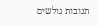תגובות גולשים